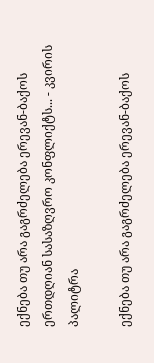ექნება თუ არა გაგრძელება ერევან-ბაქოს ერთდღიან სასაზღვრო კონფლიქტს... - კვირის პალიტრა

ექნება თუ არა გაგრძელება ერევან-ბაქოს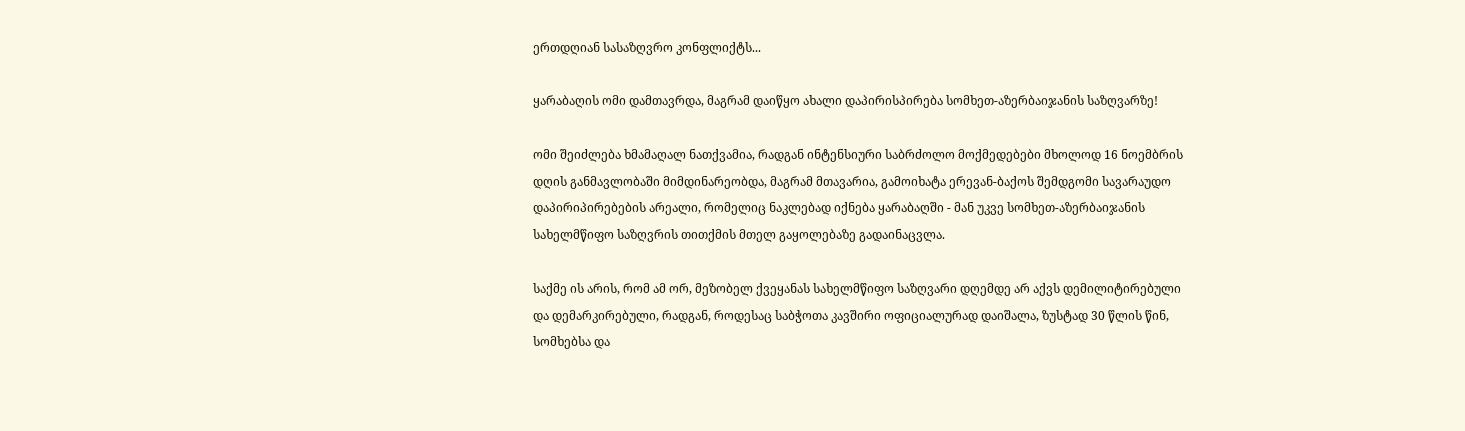ერთდღიან სასაზღვრო კონფლიქტს...

ყარაბაღის ომი დამთავრდა, მაგრამ დაიწყო ახალი დაპირისპირება სომხეთ-აზერბაიჯანის საზღვარზე!

ომი შეიძლება ხმამაღალ ნათქვამია, რადგან ინტენსიური საბრძოლო მოქმედებები მხოლოდ 16 ნოემბრის დღის განმავლობაში მიმდინარეობდა, მაგრამ მთავარია, გამოიხატა ერევან-ბაქოს შემდგომი სავარაუდო დაპირიპირებების არეალი, რომელიც ნაკლებად იქნება ყარაბაღში - მან უკვე სომხეთ-აზერბაიჯანის სახელმწიფო საზღვრის თითქმის მთელ გაყოლებაზე გადაინაცვლა.

საქმე ის არის, რომ ამ ორ, მეზობელ ქვეყანას სახელმწიფო საზღვარი დღემდე არ აქვს დემილიტირებული და დემარკირებული, რადგან, როდესაც საბჭოთა კავშირი ოფიციალურად დაიშალა, ზუსტად 30 წლის წინ, სომხებსა და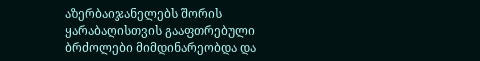აზერბაიჯანელებს შორის ყარაბაღისთვის გააფთრებული ბრძოლები მიმდინარეობდა და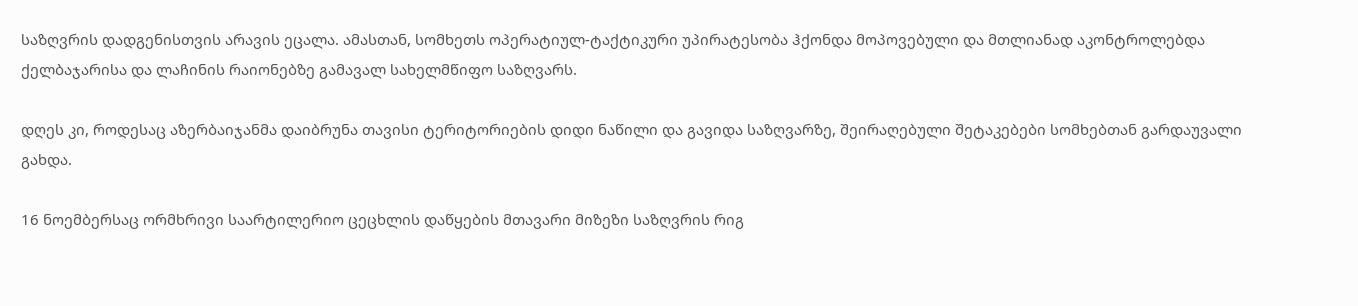საზღვრის დადგენისთვის არავის ეცალა. ამასთან, სომხეთს ოპერატიულ-ტაქტიკური უპირატესობა ჰქონდა მოპოვებული და მთლიანად აკონტროლებდა ქელბაჯარისა და ლაჩინის რაიონებზე გამავალ სახელმწიფო საზღვარს.

დღეს კი, როდესაც აზერბაიჯანმა დაიბრუნა თავისი ტერიტორიების დიდი ნაწილი და გავიდა საზღვარზე, შეირაღებული შეტაკებები სომხებთან გარდაუვალი გახდა.

16 ნოემბერსაც ორმხრივი საარტილერიო ცეცხლის დაწყების მთავარი მიზეზი საზღვრის რიგ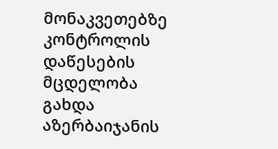მონაკვეთებზე კონტროლის დაწესების მცდელობა გახდა აზერბაიჯანის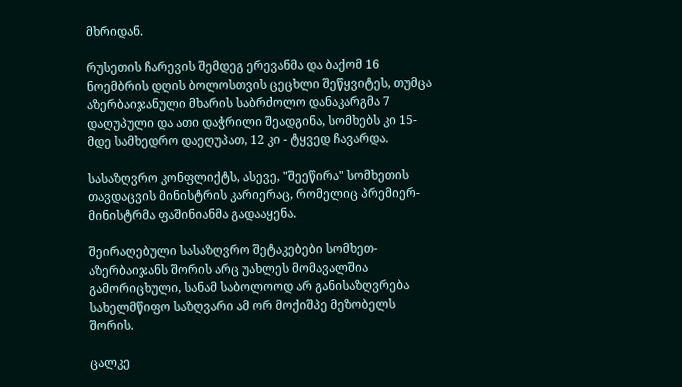მხრიდან.

რუსეთის ჩარევის შემდეგ ერევანმა და ბაქომ 16 ნოემბრის დღის ბოლოსთვის ცეცხლი შეწყვიტეს, თუმცა აზერბაიჯანული მხარის საბრძოლო დანაკარგმა 7 დაღუპული და ათი დაჭრილი შეადგინა, სომხებს კი 15-მდე სამხედრო დაეღუპათ, 12 კი - ტყვედ ჩავარდა.

სასაზღვრო კონფლიქტს, ასევე, "შეეწირა" სომხეთის თავდაცვის მინისტრის კარიერაც, რომელიც პრემიერ-მინისტრმა ფაშინიანმა გადააყენა.

შეირაღებული სასაზღვრო შეტაკებები სომხეთ-აზერბაიჯანს შორის არც უახლეს მომავალშია გამორიცხული, სანამ საბოლოოდ არ განისაზღვრება სახელმწიფო საზღვარი ამ ორ მოქიშპე მეზობელს შორის.

ცალკე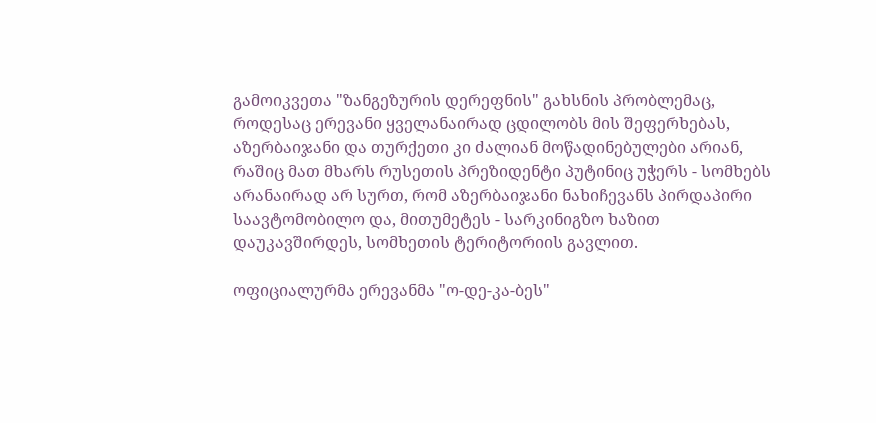გამოიკვეთა "ზანგეზურის დერეფნის" გახსნის პრობლემაც, როდესაც ერევანი ყველანაირად ცდილობს მის შეფერხებას, აზერბაიჯანი და თურქეთი კი ძალიან მოწადინებულები არიან, რაშიც მათ მხარს რუსეთის პრეზიდენტი პუტინიც უჭერს - სომხებს არანაირად არ სურთ, რომ აზერბაიჯანი ნახიჩევანს პირდაპირი საავტომობილო და, მითუმეტეს - სარკინიგზო ხაზით დაუკავშირდეს, სომხეთის ტერიტორიის გავლით.

ოფიციალურმა ერევანმა "ო-დე-კა-ბეს"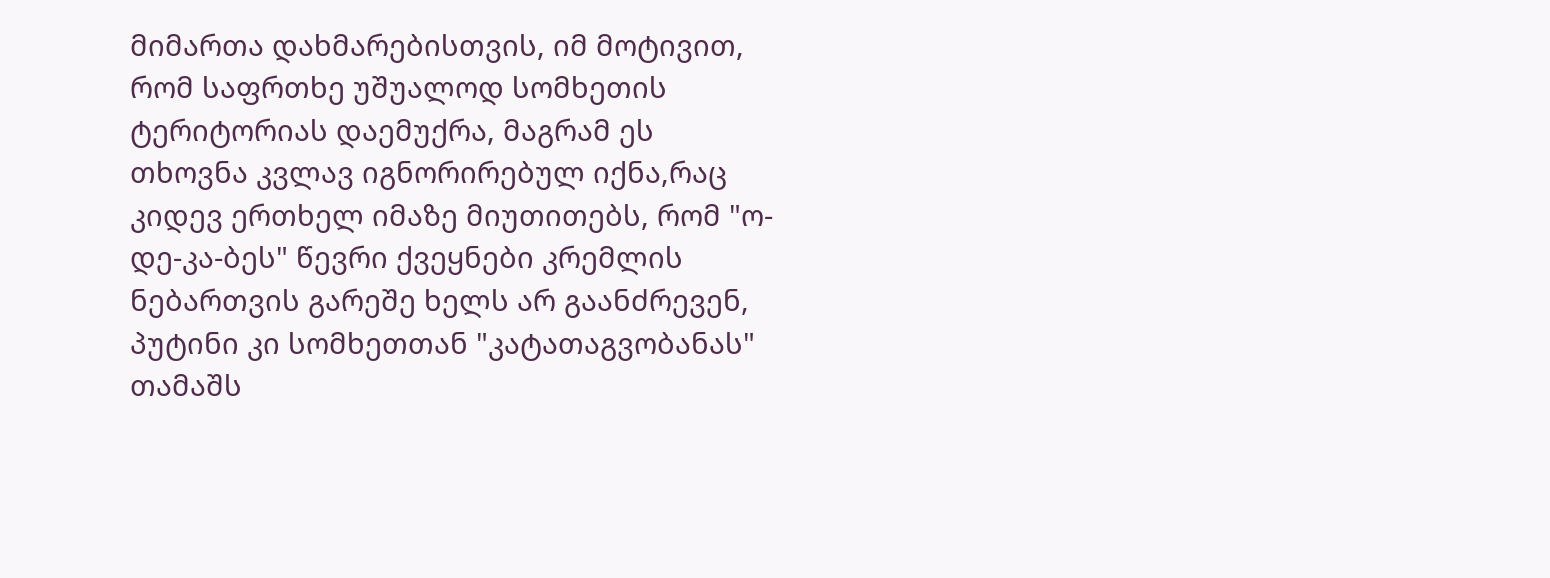მიმართა დახმარებისთვის, იმ მოტივით, რომ საფრთხე უშუალოდ სომხეთის ტერიტორიას დაემუქრა, მაგრამ ეს თხოვნა კვლავ იგნორირებულ იქნა,რაც კიდევ ერთხელ იმაზე მიუთითებს, რომ "ო-დე-კა-ბეს" წევრი ქვეყნები კრემლის ნებართვის გარეშე ხელს არ გაანძრევენ, პუტინი კი სომხეთთან "კატათაგვობანას" თამაშს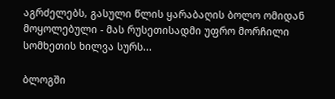აგრძელებს, გასული წლის ყარაბაღის ბოლო ომიდან მოყოლებული - მას რუსეთისადმი უფრო მორჩილი სომხეთის ხილვა სურს...

ბლოგში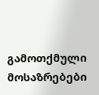გამოთქმული მოსაზრებები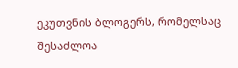ეკუთვნის ბლოგერს, რომელსაც შესაძლოა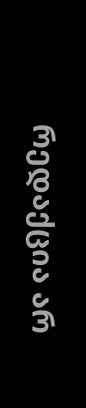რედაქცია არ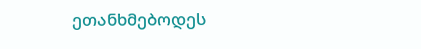ეთანხმებოდეს